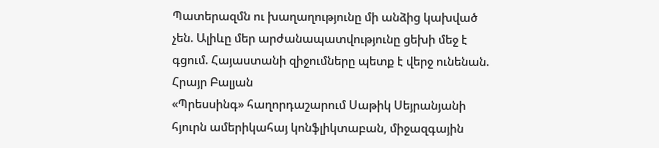Պատերազմն ու խաղաղությունը մի անձից կախված չեն. Ալիևը մեր արժանապատվությունը ցեխի մեջ է գցում. Հայաստանի զիջումները պետք է վերջ ունենան. Հրայր Բալյան
«Պրեսսինգ» հաղորդաշարում Սաթիկ Սեյրանյանի հյուրն ամերիկահայ կոնֆլիկտաբան, միջազգային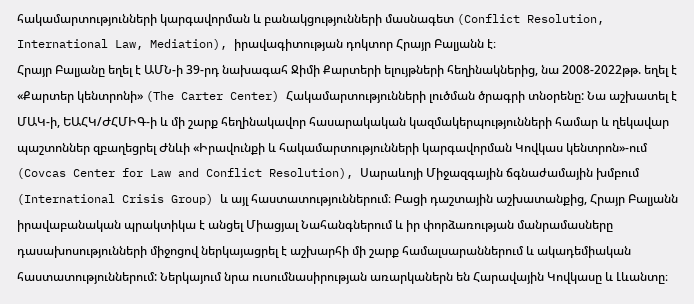հակամարտությունների կարգավորման և բանակցությունների մասնագետ (Conflict Resolution, International Law, Mediation), իրավագիտության դոկտոր Հրայր Բալյանն է։
Հրայր Բալյանը եղել է ԱՄՆ-ի 39-րդ նախագահ Ջիմի Քարտերի ելույթների հեղինակներից, նա 2008-2022թթ. եղել է «Քարտեր կենտրոնի» (The Carter Center) Հակամարտությունների լուծման ծրագրի տնօրենը: Նա աշխատել է ՄԱԿ-ի, ԵԱՀԿ/ԺՀՄԻԳ-ի և մի շարք հեղինակավոր հասարակական կազմակերպությունների համար և ղեկավար պաշտոններ զբաղեցրել Ժնևի «Իրավունքի և հակամարտությունների կարգավորման Կովկաս կենտրոն»-ում (Covcas Center for Law and Conflict Resolution), Սարաևոյի Միջազգային ճգնաժամային խմբում (International Crisis Group) և այլ հաստատություններում։ Բացի դաշտային աշխատանքից, Հրայր Բալյանն իրավաբանական պրակտիկա է անցել Միացյալ Նահանգներում և իր փորձառության մանրամասները դասախոսությունների միջոցով ներկայացրել է աշխարհի մի շարք համալսարաններում և ակադեմիական հաստատություններում: Ներկայում նրա ուսումնասիրության առարկաներն են Հարավային Կովկասը և Լևանտը։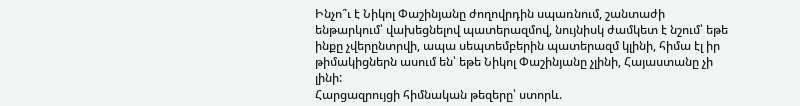Ինչո՞ւ է Նիկոլ Փաշինյանը ժողովրդին սպառնում, շանտաժի ենթարկում՝ վախեցնելով պատերազմով, նույնիսկ ժամկետ է նշում՝ եթե ինքը չվերընտրվի, ապա սեպտեմբերին պատերազմ կլինի, հիմա էլ իր թիմակիցներն ասում են՝ եթե Նիկոլ Փաշինյանը չլինի, Հայաստանը չի լինի:
Հարցազրույցի հիմնական թեզերը՝ ստորև.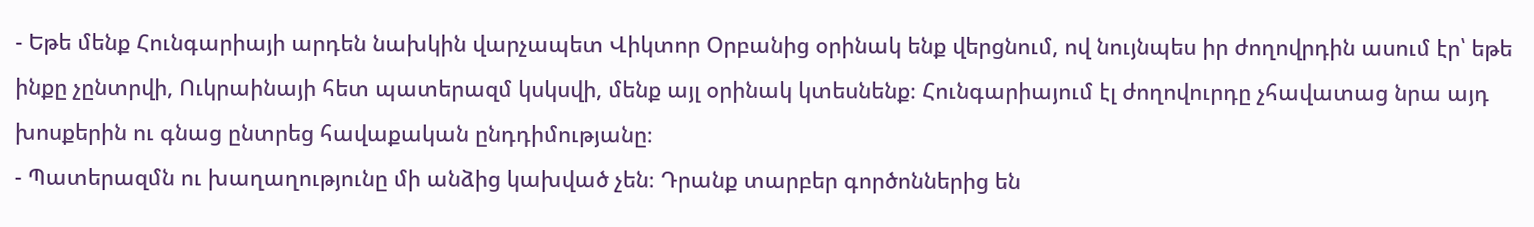- Եթե մենք Հունգարիայի արդեն նախկին վարչապետ Վիկտոր Օրբանից օրինակ ենք վերցնում, ով նույնպես իր ժողովրդին ասում էր՝ եթե ինքը չընտրվի, Ուկրաինայի հետ պատերազմ կսկսվի, մենք այլ օրինակ կտեսնենք։ Հունգարիայում էլ ժողովուրդը չհավատաց նրա այդ խոսքերին ու գնաց ընտրեց հավաքական ընդդիմությանը։
- Պատերազմն ու խաղաղությունը մի անձից կախված չեն։ Դրանք տարբեր գործոններից են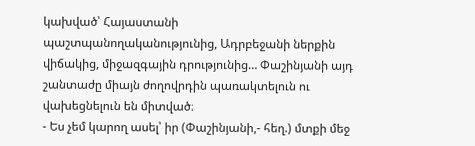կախված՝ Հայաստանի պաշտպանողականությունից, Ադրբեջանի ներքին վիճակից, միջազգային դրությունից… Փաշինյանի այդ շանտաժը միայն ժողովրդին պառակտելուն ու վախեցնելուն են միտված։
- Ես չեմ կարող ասել՝ իր (Փաշինյանի,- հեղ.) մտքի մեջ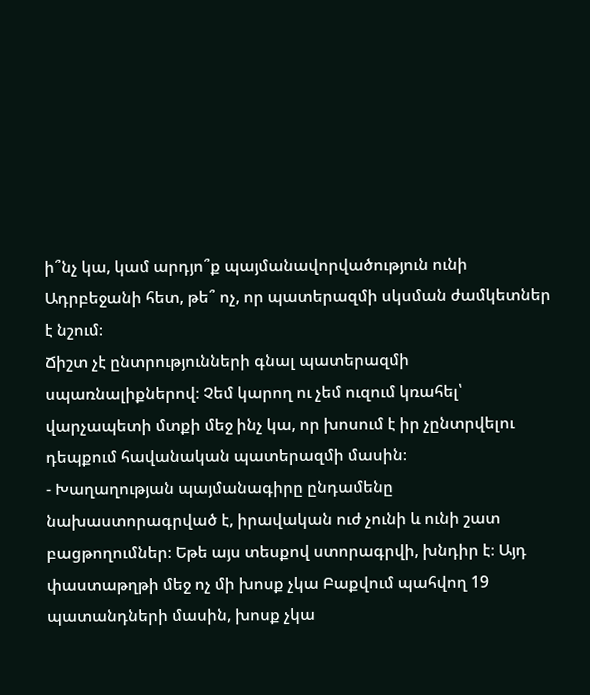ի՞նչ կա, կամ արդյո՞ք պայմանավորվածություն ունի Ադրբեջանի հետ, թե՞ ոչ, որ պատերազմի սկսման ժամկետներ է նշում։
Ճիշտ չէ ընտրությունների գնալ պատերազմի սպառնալիքներով։ Չեմ կարող ու չեմ ուզում կռահել՝ վարչապետի մտքի մեջ ինչ կա, որ խոսում է իր չընտրվելու դեպքում հավանական պատերազմի մասին։
- Խաղաղության պայմանագիրը ընդամենը նախաստորագրված է, իրավական ուժ չունի և ունի շատ բացթողումներ։ Եթե այս տեսքով ստորագրվի, խնդիր է։ Այդ փաստաթղթի մեջ ոչ մի խոսք չկա Բաքվում պահվող 19 պատանդների մասին, խոսք չկա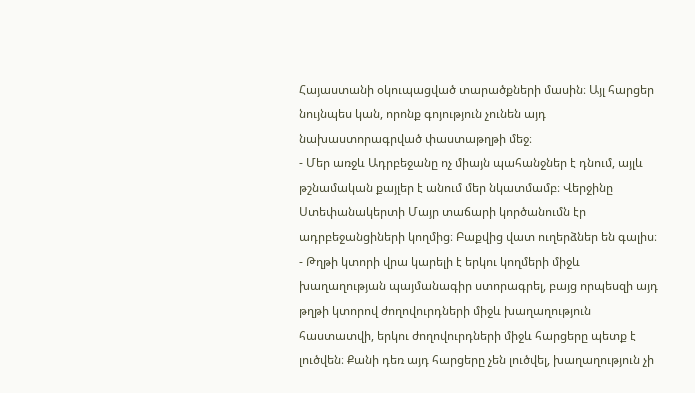Հայաստանի օկուպացված տարածքների մասին։ Այլ հարցեր նույնպես կան, որոնք գոյություն չունեն այդ նախաստորագրված փաստաթղթի մեջ։
- Մեր առջև Ադրբեջանը ոչ միայն պահանջներ է դնում, այլև թշնամական քայլեր է անում մեր նկատմամբ։ Վերջինը Ստեփանակերտի Մայր տաճարի կործանումն էր ադրբեջանցիների կողմից։ Բաքվից վատ ուղերձներ են գալիս։
- Թղթի կտորի վրա կարելի է երկու կողմերի միջև խաղաղության պայմանագիր ստորագրել, բայց որպեսզի այդ թղթի կտորով ժողովուրդների միջև խաղաղություն հաստատվի, երկու ժողովուրդների միջև հարցերը պետք է լուծվեն։ Քանի դեռ այդ հարցերը չեն լուծվել, խաղաղություն չի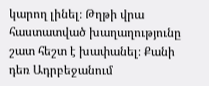կարող լինել։ Թղթի վրա հաստատված խաղաղությունը շատ հեշտ է խափանել։ Քանի դեռ Ադրբեջանում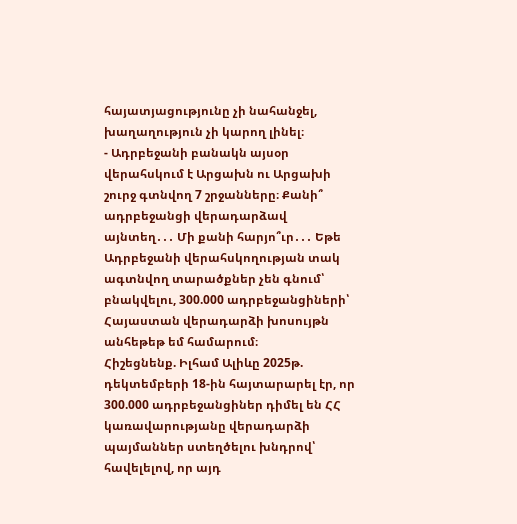հայատյացությունը չի նահանջել, խաղաղություն չի կարող լինել։
- Ադրբեջանի բանակն այսօր վերահսկում է Արցախն ու Արցախի շուրջ գտնվող 7 շրջանները։ Քանի՞ ադրբեջանցի վերադարձավ այնտեղ․․․ Մի քանի հարյո՞ւր․․․ Եթե Ադրբեջանի վերահսկողության տակ ագտնվող տարածքներ չեն գնում՝ բնակվելու, 300.000 ադրբեջանցիների՝ Հայաստան վերադարձի խոսույթն անհեթեթ եմ համարում։
Հիշեցնենք. Իլհամ Ալիևը 2025թ. դեկտեմբերի 18-ին հայտարարել էր, որ 300.000 ադրբեջանցիներ դիմել են ՀՀ կառավարությանը վերադարձի պայմաններ ստեղծելու խնդրով՝ հավելելով, որ այդ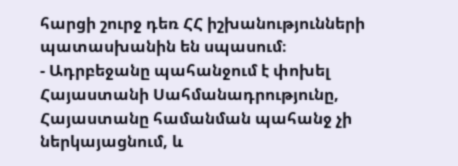հարցի շուրջ դեռ ՀՀ իշխանությունների պատասխանին են սպասում։
- Ադրբեջանը պահանջում է փոխել Հայաստանի Սահմանադրությունը, Հայաստանը համանման պահանջ չի ներկայացնում, և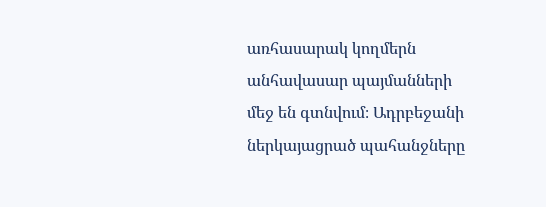առհասարակ կողմերն անհավասար պայմանների մեջ են գտնվում։ Ադրբեջանի ներկայացրած պահանջները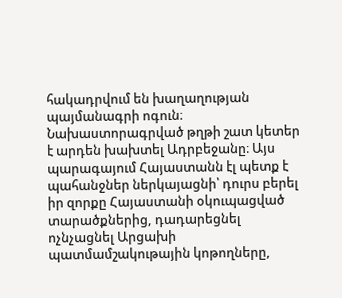հակադրվում են խաղաղության պայմանագրի ոգուն։ Նախաստորագրված թղթի շատ կետեր է արդեն խախտել Ադրբեջանը։ Այս պարագայում Հայաստանն էլ պետք է պահանջներ ներկայացնի՝ դուրս բերել իր զորքը Հայաստանի օկուպացված տարածքներից, դադարեցնել ոչնչացնել Արցախի պատմամշակութային կոթողները,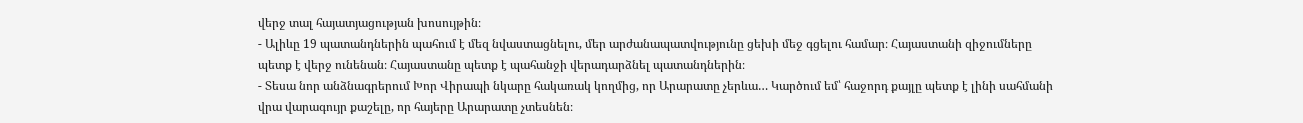վերջ տալ հայատյացության խոսույթին։
- Ալիևը 19 պատանդներին պահում է մեզ նվաստացնելու, մեր արժանապատվությունը ցեխի մեջ գցելու համար։ Հայաստանի զիջումները պետք է վերջ ունենան։ Հայաստանը պետք է պահանջի վերադարձնել պատանդներին։
- Տեսա նոր անձնագրերում Խոր Վիրապի նկարը հակառակ կողմից, որ Արարատը չերևա… Կարծում եմ՝ հաջորդ քայլը պետք է լինի սահմանի վրա վարագույր քաշելը, որ հայերը Արարատը չտեսնեն։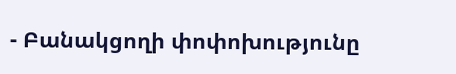- Բանակցողի փոփոխությունը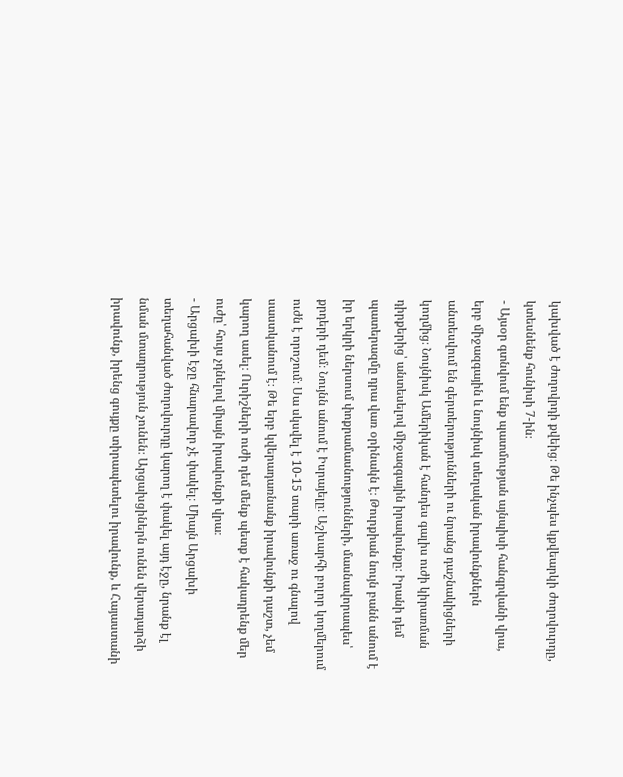կախված է ժողովրդի քվեից։ Թե ինչպես կքվեարկի ժողովուրդը, կտեսնենք հունիսի 7-ին։
- Այսօր գտնվում ենք պատմության այնպիսի հանգրվանի վրա, երբ միջազգային և նույնիսկ տեղական իրավունքներն անտեսվում են գերտերությունների ու նրանց դաշնակիցների կողմից։ Նույնիսկ Ամերիկան է հանդես գալիս ուժի կիրառման դիրքերից՝ անտեսելով միջազգային իրավունքը։ Իրանի դեմ պատերազմը դրա վառ օրինակն է։ Թուրքիան նույն բանն անում է իր երկրի ներսում փոքրամասնությունների, մասնավորապես՝ քրդերի դեմ։ Նույնն անում է Իսրայելը։ Աշխարհի բոլոր կողմերում ուժն է որոշում։ Սա սկսվել է 10-15 տարի առաջ ու գնալով սաստկանում է։ Թե երբ կվերադառնանք իրավունքի դաշտ, չեմ կարող ասել։ Ուրիշների ուժի դեմ մենք պետք է հակադրենք մեր ուժը՝ հույս չդնելով միայն իրավունքի վրա։
- Արցախի էջը հնարավոր չէ փակել։ Միայն Արցախի տեղահանված ժողովուրդը կարող է փակել այդ էջը, նրանք էլ նման մտադրություն չունեն։ Արցախցիներն ունեն վերադարձի իրավունք, իրենց գույքը տիրապետելու իրավունք, և Հայաստանի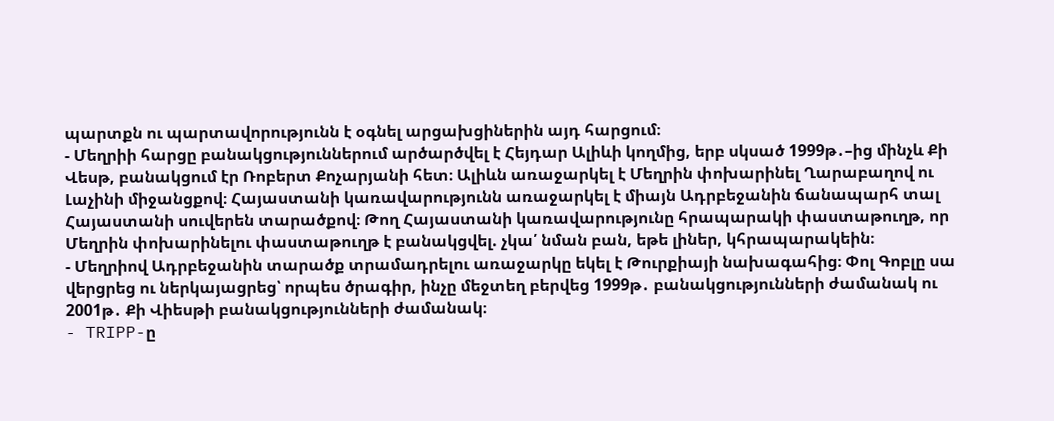պարտքն ու պարտավորությունն է օգնել արցախցիներին այդ հարցում։
- Մեղրիի հարցը բանակցություններում արծարծվել է Հեյդար Ալիևի կողմից, երբ սկսած 1999թ․–ից մինչև Քի Վեսթ, բանակցում էր Ռոբերտ Քոչարյանի հետ։ Ալիևն առաջարկել է Մեղրին փոխարինել Ղարաբաղով ու Լաչինի միջանցքով։ Հայաստանի կառավարությունն առաջարկել է միայն Ադրբեջանին ճանապարհ տալ Հայաստանի սուվերեն տարածքով։ Թող Հայաստանի կառավարությունը հրապարակի փաստաթուղթ, որ Մեղրին փոխարինելու փաստաթուղթ է բանակցվել. չկա՛ նման բան, եթե լիներ, կհրապարակեին։
- Մեղրիով Ադրբեջանին տարածք տրամադրելու առաջարկը եկել է Թուրքիայի նախագահից։ Փոլ Գոբլը սա վերցրեց ու ներկայացրեց՝ որպես ծրագիր, ինչը մեջտեղ բերվեց 1999թ․ բանակցությունների ժամանակ ու 2001թ․ Քի Վիեսթի բանակցությունների ժամանակ։
- TRIPP-ը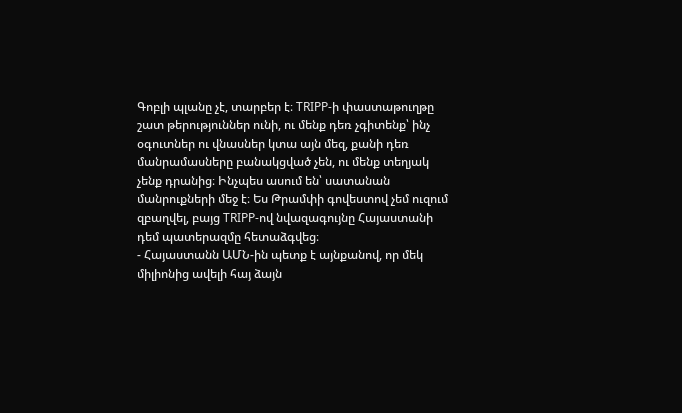Գոբլի պլանը չէ, տարբեր է։ TRIPP-ի փաստաթուղթը շատ թերություններ ունի, ու մենք դեռ չգիտենք՝ ինչ օգուտներ ու վնասներ կտա այն մեզ, քանի դեռ մանրամասները բանակցված չեն, ու մենք տեղյակ չենք դրանից։ Ինչպես ասում են՝ սատանան մանրուքների մեջ է։ Ես Թրամփի գովեստով չեմ ուզում զբաղվել, բայց TRIPP-ով նվազագույնը Հայաստանի դեմ պատերազմը հետաձգվեց։
- Հայաստանն ԱՄՆ-ին պետք է այնքանով, որ մեկ միլիոնից ավելի հայ ձայն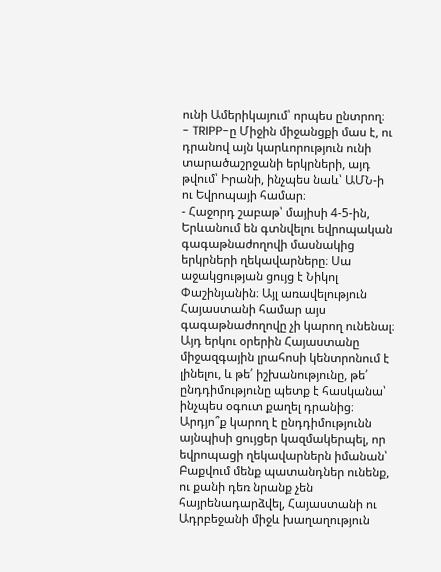ունի Ամերիկայում՝ որպես ընտրող։
- TRIPP-ը Միջին միջանցքի մաս է, ու դրանով այն կարևորություն ունի տարածաշրջանի երկրների, այդ թվում՝ Իրանի, ինչպես նաև՝ ԱՄՆ-ի ու Եվրոպայի համար։
- Հաջորդ շաբաթ՝ մայիսի 4-5-ին, Երևանում են գտնվելու եվրոպական գագաթնաժողովի մասնակից երկրների ղեկավարները։ Սա աջակցության ցույց է Նիկոլ Փաշինյանին։ Այլ առավելություն Հայաստանի համար այս գագաթնաժողովը չի կարող ունենալ։ Այդ երկու օրերին Հայաստանը միջազգային լրահոսի կենտրոնում է լինելու, և թե՛ իշխանությունը, թե՛ ընդդիմությունը պետք է հասկանա՝ ինչպես օգուտ քաղել դրանից։ Արդյո՞ք կարող է ընդդիմությունն այնպիսի ցույցեր կազմակերպել, որ եվրոպացի ղեկավարներն իմանան՝ Բաքվում մենք պատանդներ ունենք, ու քանի դեռ նրանք չեն հայրենադարձվել, Հայաստանի ու Ադրբեջանի միջև խաղաղություն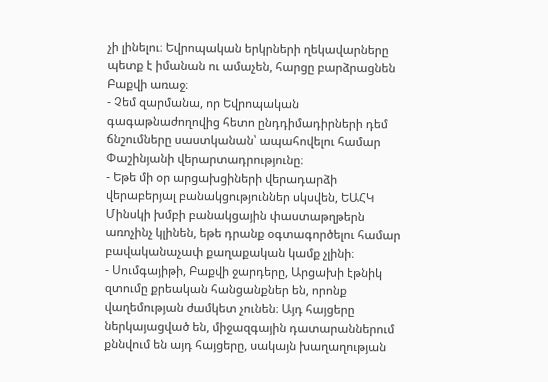չի լինելու։ Եվրոպական երկրների ղեկավարները պետք է իմանան ու ամաչեն, հարցը բարձրացնեն Բաքվի առաջ։
- Չեմ զարմանա, որ Եվրոպական գագաթնաժողովից հետո ընդդիմադիրների դեմ ճնշումները սաստկանան՝ ապահովելու համար Փաշինյանի վերարտադրությունը։
- Եթե մի օր արցախցիների վերադարձի վերաբերյալ բանակցություններ սկսվեն, ԵԱՀԿ Մինսկի խմբի բանակցային փաստաթղթերն առոչինչ կլինեն, եթե դրանք օգտագործելու համար բավականաչափ քաղաքական կամք չլինի։
- Սումգայիթի, Բաքվի ջարդերը, Արցախի էթնիկ զտումը քրեական հանցանքներ են, որոնք վաղեմության ժամկետ չունեն։ Այդ հայցերը ներկայացված են, միջազգային դատարաններում քննվում են այդ հայցերը, սակայն խաղաղության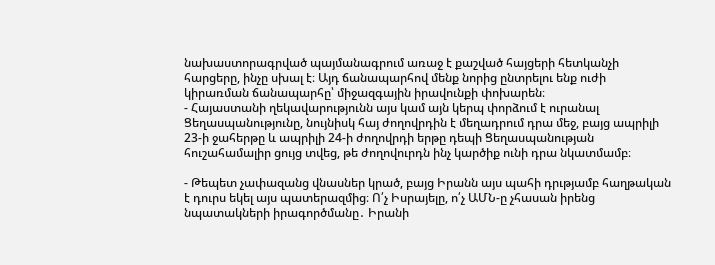նախաստորագրված պայմանագրում առաջ է քաշված հայցերի հետկանչի հարցերը, ինչը սխալ է։ Այդ ճանապարհով մենք նորից ընտրելու ենք ուժի կիրառման ճանապարհը՝ միջազգային իրավունքի փոխարեն։
- Հայաստանի ղեկավարությունն այս կամ այն կերպ փորձում է ուրանալ Ցեղասպանությունը, նույնիսկ հայ ժողովրդին է մեղադրում դրա մեջ, բայց ապրիլի 23-ի ջահերթը և ապրիլի 24-ի ժողովրդի երթը դեպի Ցեղասպանության հուշահամալիր ցույց տվեց, թե ժողովուրդն ինչ կարծիք ունի դրա նկատմամբ։

- Թեպետ չափազանց վնասներ կրած, բայց Իրանն այս պահի դրւթյամբ հաղթական է դուրս եկել այս պատերազմից։ Ո՛չ Իսրայելը, ո՛չ ԱՄՆ-ը չհասան իրենց նպատակների իրագործմանը․ Իրանի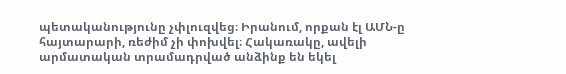պետականությունը չփլուզվեց։ Իրանում, որքան էլ ԱՄՆ-ը հայտարարի, ռեժիմ չի փոխվել։ Հակառակը, ավելի արմատական տրամադրված անձինք են եկել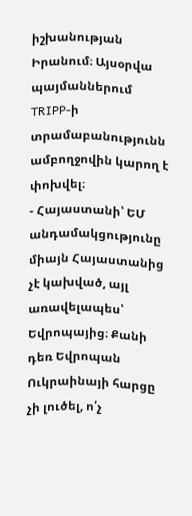իշխանության Իրանում։ Այսօրվա պայմաններում TRIPP-ի տրամաբանությունն ամբողջովին կարող է փոխվել։
- Հայաստանի՝ ԵՄ անդամակցությունը միայն Հայաստանից չէ կախված, այլ առավելապես՝ Եվրոպայից։ Քանի դեռ Եվրոպան Ուկրաինայի հարցը չի լուծել, ո՛չ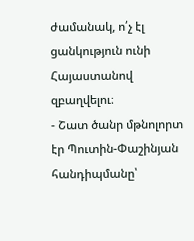ժամանակ, ո՛չ էլ ցանկություն ունի Հայաստանով զբաղվելու։
- Շատ ծանր մթնոլորտ էր Պուտին-Փաշինյան հանդիպմանը՝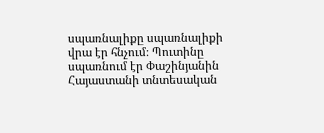սպառնալիքը սպառնալիքի վրա էր հնչում։ Պուտինը սպառնում էր Փաշինյանին Հայաստանի տնտեսական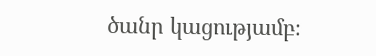ծանր կացությամբ։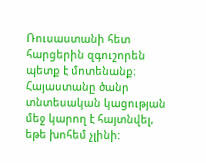Ռուսաստանի հետ հարցերին զգուշորեն պետք է մոտենանք։ Հայաստանը ծանր տնտեսական կացության մեջ կարող է հայտնվել, եթե խոհեմ չլինի: